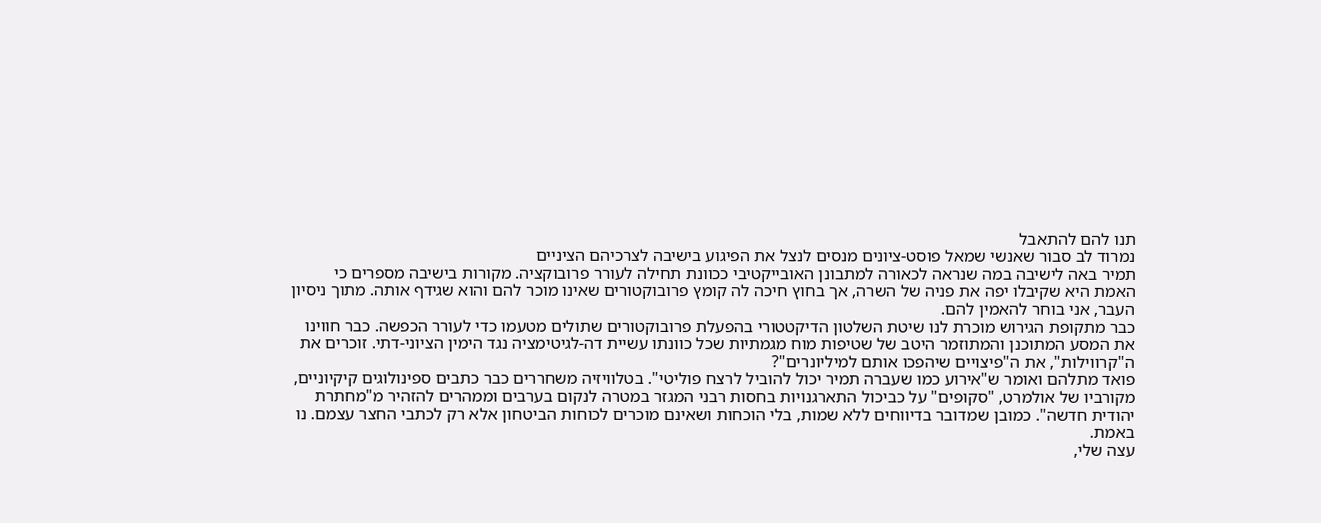תנו להם להתאבל
נמרוד לב סבור שאנשי שמאל פוסט-ציונים מנסים לנצל את הפיגוע בישיבה לצרכיהם הציניים
תמיר באה לישיבה במה שנראה לכאורה למתבונן האובייקטיבי ככוונת תחילה לעורר פרובוקציה. מקורות בישיבה מספרים כי האמת היא שקיבלו יפה את פניה של השרה, אך בחוץ חיכה לה קומץ פרובוקטורים שאינו מוכר להם והוא שגידף אותה. מתוך ניסיון העבר, אני בוחר להאמין להם.
כבר מתקופת הגירוש מוכרת לנו שיטת השלטון הדיקטטורי בהפעלת פרובוקטורים שתולים מטעמו כדי לעורר הכפשה. כבר חווינו את המסע המתוכנן והמתוזמר היטב של שטיפות מוח מגמתיות שכל כוונתו עשיית דה-לגיטימציה נגד הימין הציוני-דתי. זוכרים את ה"קרווילות", את ה"פיצויים שיהפכו אותם למיליונרים"?
פואד מתלהם ואומר ש"אירוע כמו שעברה תמיר יכול להוביל לרצח פוליטי". בטלוויזיה משחררים כבר כתבים ספינולוגים קיקיוניים, מקורביו של אולמרט, "סקופים" על כביכול התארגנויות בחסות רבני המגזר במטרה לנקום בערבים וממהרים להזהיר מ"מחתרת יהודית חדשה". כמובן שמדובר בדיווחים ללא שמות, בלי הוכחות ושאינם מוכרים לכוחות הביטחון אלא רק לכתבי החצר עצמם. נו באמת.
עצה שלי,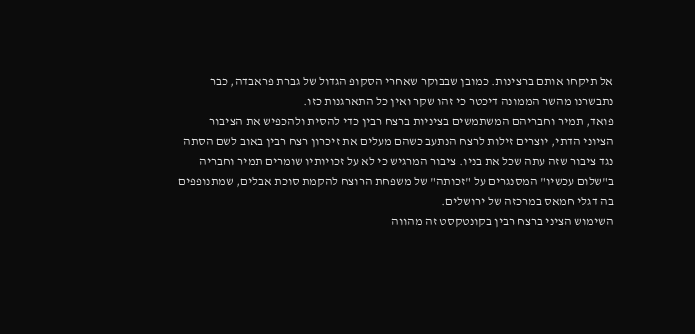אל תיקחו אותם ברצינות. כמובן שבבוקר שאחרי הסקופ הגדול של גברת פראבדה, כבר נתבשרנו מהשר הממונה דיכטר כי זהו שקר ואין כל התארגנות כזו.
פואד, תמיר וחבריהם המשתמשים בציניות ברצח רבין כדי להסית ולהכפיש את הציבור הציוני הדתי, יוצרים זילות לרצח הנתעב כשהם מעלים את זיכרון רצח רבין באוב לשם הסתה נגד ציבור שזה עתה שכל את בניו. ציבור המרגיש כי לא על זכויותיו שומרים תמיר וחבריה ב"שלום עכשיו" המסנגרים על "זכותה" של משפחת הרוצח להקמת סוכת אבלים, שמתנופפים בה דגלי חמאס במרכזה של ירושלים.
השימוש הציני ברצח רבין בקונטקסט זה מהווה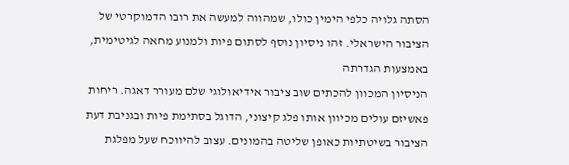הסתה גלויה כלפי הימין כולו, שמהווה למעשה את רובו הדמוקרטי של הציבור הישראלי. זהו ניסיון נוסף לסתום פיות ולמנוע מחאה לגיטימית, באמצעות הגדרתה
הניסיון המכוון להכתים שוב ציבור אידיאולוגי שלם מעורר דאגה. ריחות פאשיזם עולים מכיוון אותו פלג קיצוני, הדוגל בסתימת פיות ובגניבת דעת הציבור בשיטתיות כאופן שליטה בהמונים. עצוב להיווכח שעל מפלגת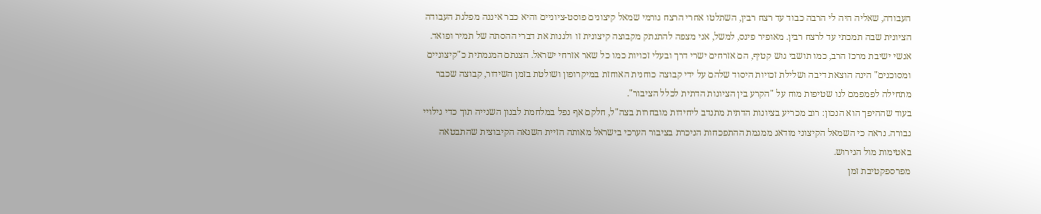העבודה, שאליה היה לי הרבה כבוד עד רצח רבין, השתלטו אחרי הרצח גורמי שמאל קיצונים פוסט-ציוניים והיא כבר איננה מפלגת העבודה הציונית שבה תמכתי עד לרצח רבין. מאופיר פינס, למשל, אני מצפה להתנתק מקבוצה קיצונית זו ולגנות את דברי ההסתה של תמיר ופואד.
אנשי ישיבת מרכז הרב, כמו תושבי גוש קטיף, הם אזרחים ישרי דרך ובעלי זכויות כמו כל שאר אזרחי ישראל. הצגתם המגמתית כ"קיצוניים ומסוכנים" הינה הוצאת דיבה ושלילת זכויות היסוד שלהם על ידי קבוצה כוחנית האוחזת במיקרופון ושולטת בזמן השידור, קבוצה שכבר מתחילה לפמפמם לנו שטיפות מוח על "הקרע בין הציונות הדתית לכלל הציבור".
בעוד שההיפך הוא הנכון: רוב מכריע בציונות הדתית מתנדב ליחידות מובחרות בצה"ל, חלקם אף נפל במלחמת לבנון השנייה תוך כדי גילויי גבורה. נראה כי השמאל הקיצוני מודאג ממגמת ההתפכחות הניכרת בציבור הערכי בישראל מאותה הזיית השנאה הקיבוצית שהתבטאה באטימות מול הגירוש.
מפרספקטיבת זמן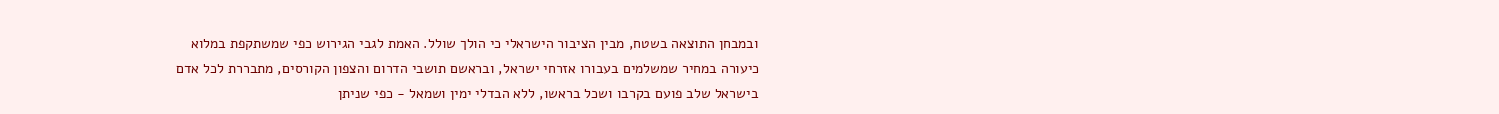ובמבחן התוצאה בשטח, מבין הציבור הישראלי כי הולך שולל. האמת לגבי הגירוש כפי שמשתקפת במלוא כיעורה במחיר שמשלמים בעבורו אזרחי ישראל, ובראשם תושבי הדרום והצפון הקורסים, מתבררת לכל אדם בישראל שלב פועם בקרבו ושכל בראשו, ללא הבדלי ימין ושמאל - כפי שניתן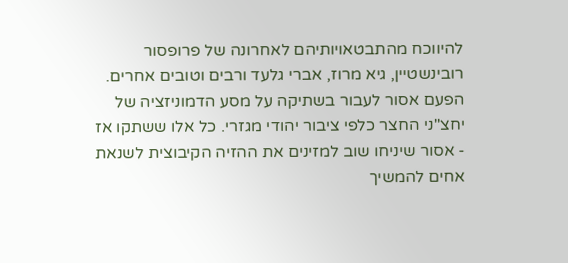להיווכח מהתבטאויותיהם לאחרונה של פרופסור רובינשטיין, גיא מרוז, אברי גלעד ורבים וטובים אחרים.
הפעם אסור לעבור בשתיקה על מסע הדמוניזציה של יחצ"ני החצר כלפי ציבור יהודי מגזרי. כל אלו ששתקו אז - אסור שיניחו שוב למזינים את ההזיה הקיבוצית לשנאת אחים להמשיך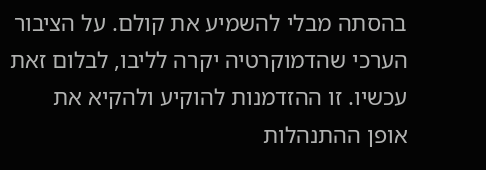בהסתה מבלי להשמיע את קולם. על הציבור הערכי שהדמוקרטיה יקרה לליבו, לבלום זאת עכשיו. זו ההזדמנות להוקיע ולהקיא את אופן ההתנהלות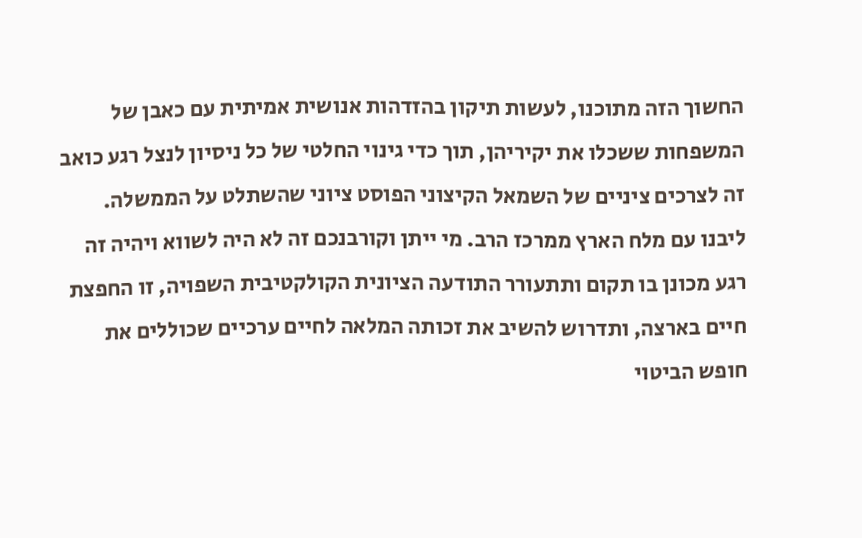החשוך הזה מתוכנו, לעשות תיקון בהזדהות אנושית אמיתית עם כאבן של המשפחות ששכלו את יקיריהן, תוך כדי גינוי החלטי של כל ניסיון לנצל רגע כואב זה לצרכים ציניים של השמאל הקיצוני הפוסט ציוני שהשתלט על הממשלה.
ליבנו עם מלח הארץ ממרכז הרב. מי ייתן וקורבנכם זה לא היה לשווא ויהיה זה רגע מכונן בו תקום ותתעורר התודעה הציונית הקולקטיבית השפויה, זו החפצת חיים בארצה, ותדרוש להשיב את זכותה המלאה לחיים ערכיים שכוללים את חופש הביטוי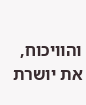והוויכוח, את יושרת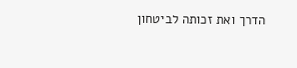הדרך ואת זכותה לביטחון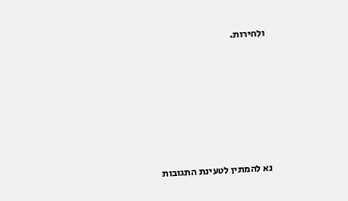ולחירות.








נא להמתין לטעינת התגובות